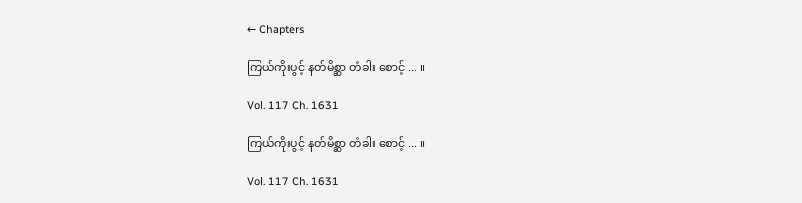← Chapters

ကြယ်ကိုးပွင့် နတ်မိစ္ဆာ တံခါး စောင့် ... ။

Vol. 117 Ch. 1631

ကြယ်ကိုးပွင့် နတ်မိစ္ဆာ တံခါး စောင့် ... ။

Vol. 117 Ch. 1631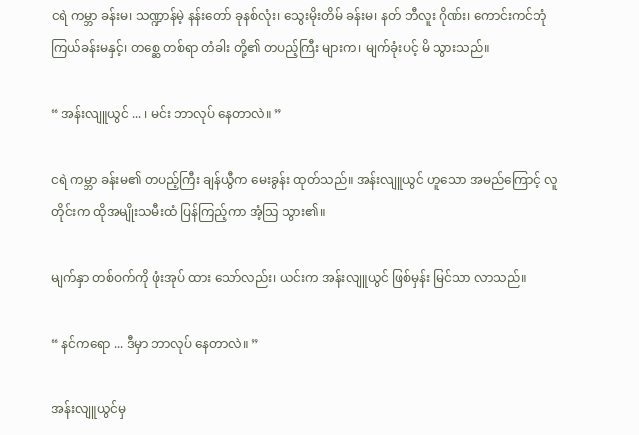ငရဲ ကမ္ဘာ ခန်းမ၊ သဏ္ဍာန်မဲ့ နန်းတော် ခုနစ်လုံး၊ သွေးမိုးတိမ် ခန်းမ၊ နတ် ဘီလူး ဂိုဏ်း၊ ကောင်းကင်ဘုံ ကြယ်ခန်းမနှင့်၊ တစ္ဆေ တစ်ရာ တံခါး တို့၏ တပည့်ကြီး များက၊ မျက်ခုံးပင့် မိ သွားသည်။

“ အန်းလျူယွင် ... ၊ မင်း ဘာလုပ် နေတာလဲ။ ”

ငရဲ ကမ္ဘာ ခန်းမ၏ တပည့်ကြီး ချန်ယွီက မေးခွန်း ထုတ်သည်။ အန်းလျူယွင် ဟူသော အမည်ကြောင့် လူတိုင်းက ထိုအမျိုးသမီးထံ ပြန်ကြည့်ကာ အံ့သြ သွား၏။

မျက်နှာ တစ်ဝက်ကို ဖုံးအုပ် ထား သော်လည်း၊ ယင်းက အန်းလျူယွင် ဖြစ်မှန်း မြင်သာ လာသည်။

“ နင်ကရော ... ဒီမှာ ဘာလုပ် နေတာလဲ။ ”

အန်းလျူယွင်မှ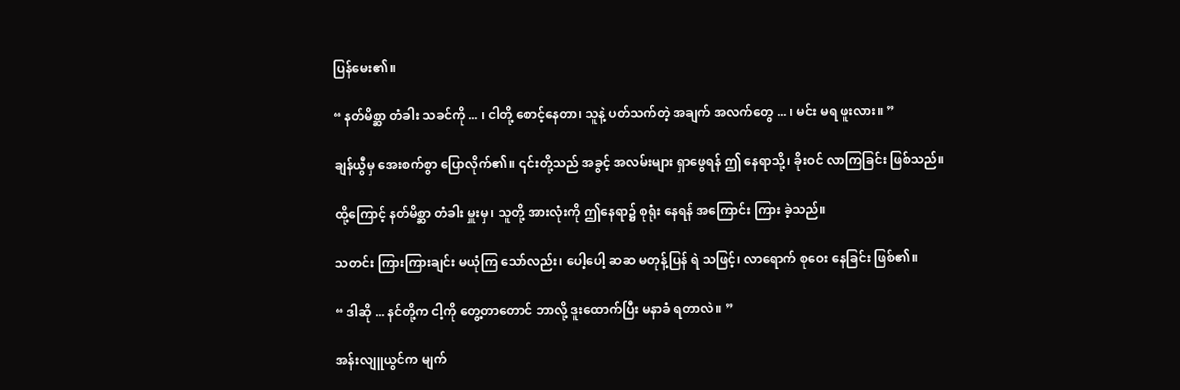ပြန်မေး၏။

“ နတ်မိစ္ဆာ တံခါး သခင်ကို ... ၊ ငါတို့ စောင့်နေတာ၊ သူနဲ့ ပတ်သက်တဲ့ အချက် အလက်တွေ ... ၊ မင်း မရ ဖူးလား။ ”

ချန်ယွီမှ အေးစက်စွာ ပြောလိုက်၏။ ၎င်းတို့သည် အခွင့် အလမ်းများ ရှာဖွေရန် ဤ နေရာသို့၊ ခိုးဝင် လာကြခြင်း ဖြစ်သည်။

ထို့ကြောင့် နတ်မိစ္ဆာ တံခါး မှူးမှ၊ သူတို့ အားလုံးကို ဤနေရာ၌ စုရုံး နေရန် အကြောင်း ကြား ခဲ့သည်။

သတင်း ကြားကြားချင်း မယုံကြ သော်လည်း၊ ပေါ့ပေါ့ ဆဆ မတုန့်ပြန် ရဲ သဖြင့်၊ လာရောက် စုဝေး နေခြင်း ဖြစ်၏။

“ ဒါဆို ... နင်တို့က ငါ့ကို တွေ့တာတောင် ဘာလို့ ဒူးထောက်ပြီး မနာခံ ရတာလဲ။ ”

အန်းလျူယွင်က မျက်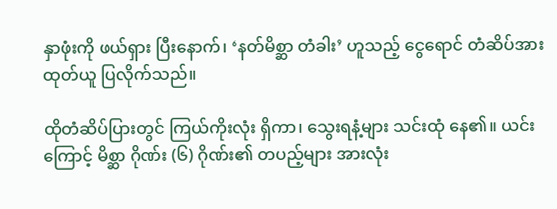နှာဖုံးကို ဖယ်ရှား ပြီးနောက်၊ ‘နတ်မိစ္ဆာ တံခါး’ ဟူသည့် ငွေရောင် တံဆိပ်အား ထုတ်ယူ ပြလိုက်သည်။

ထိုတံဆိပ်ပြားတွင် ကြယ်ကိုးလုံး ရှိကာ၊ သွေးရနံ့များ သင်းထုံ နေ၏။ ယင်းကြောင့် မိစ္ဆာ ဂိုဏ်း (၆) ဂိုဏ်း၏ တပည့်များ အားလုံး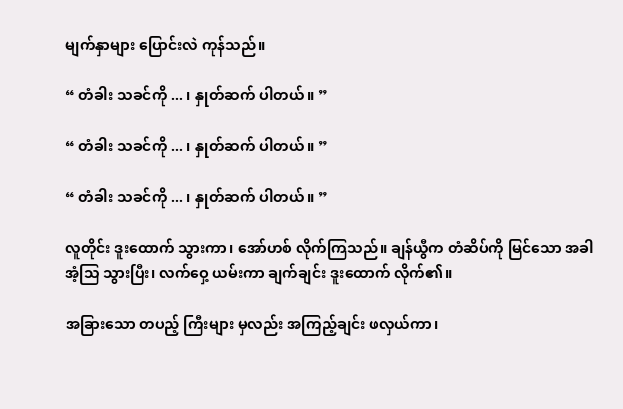မျက်နှာများ ပြောင်းလဲ ကုန်သည်။

“ တံခါး သခင်ကို ... ၊ နှုတ်ဆက် ပါတယ်။ ”

“ တံခါး သခင်ကို ... ၊ နှုတ်ဆက် ပါတယ်။ ”

“ တံခါး သခင်ကို ... ၊ နှုတ်ဆက် ပါတယ်။ ”

လူတိုင်း ဒူးထောက် သွားကာ၊ အော်ဟစ် လိုက်ကြသည်။ ချန်ယွီက တံဆိပ်ကို မြင်သော အခါ အံ့သြ သွားပြီး၊ လက်ဝှေ့ ယမ်းကာ ချက်ချင်း ဒူးထောက် လိုက်၏။

အခြားသော တပည့် ကြီးများ မှလည်း အကြည့်ချင်း ဖလှယ်ကာ၊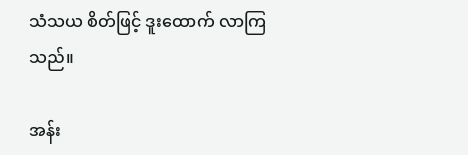သံသယ စိတ်ဖြင့် ဒူးထောက် လာကြသည်။

အန်း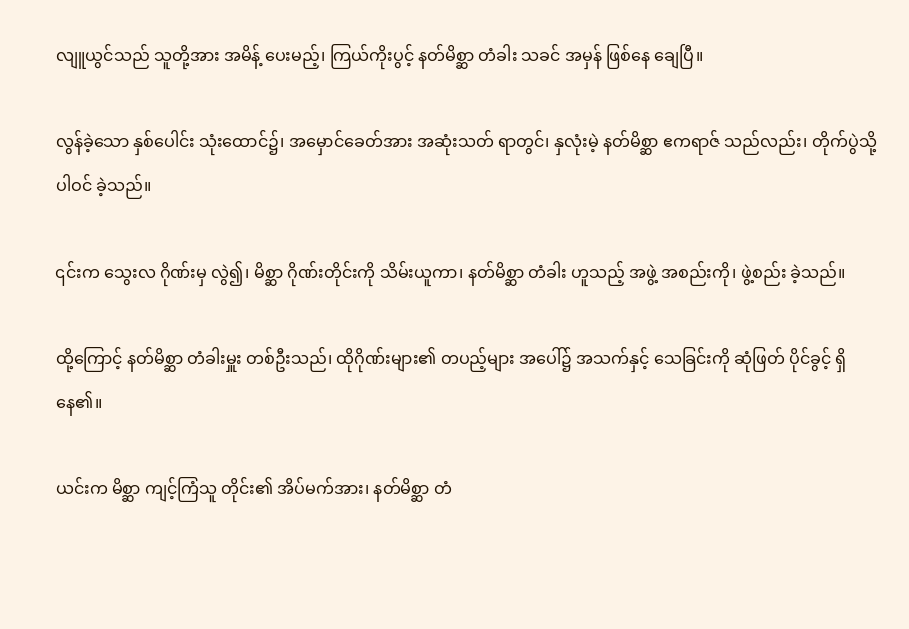လျူယွင်သည် သူတို့အား အမိန့် ပေးမည့်၊ ကြယ်ကိုးပွင့် နတ်မိစ္ဆာ တံခါး သခင် အမှန် ဖြစ်နေ ချေပြီ။

လွန်ခဲ့သော နှစ်ပေါင်း သုံးထောင်၌၊ အမှောင်ခေတ်အား အဆုံးသတ် ရာတွင်၊ နှလုံးမဲ့ နတ်မိစ္ဆာ ဧကရာဇ် သည်လည်း၊ တိုက်ပွဲသို့ ပါဝင် ခဲ့သည်။

၎င်းက သွေးလ ဂိုဏ်းမှ လွဲ၍၊ မိစ္ဆာ ဂိုဏ်းတိုင်းကို သိမ်းယူကာ၊ နတ်မိစ္ဆာ တံခါး ဟူသည့် အဖွဲ့ အစည်းကို၊ ဖွဲ့စည်း ခဲ့သည်။

ထို့ကြောင့် နတ်မိစ္ဆာ တံခါးမှူး တစ်ဦးသည်၊ ထိုဂိုဏ်းများ၏ တပည့်များ အပေါ်၌ အသက်နှင့် သေခြင်းကို ဆုံဖြတ် ပိုင်ခွင့် ရှိနေ၏။

ယင်းက မိစ္ဆာ ကျင့်ကြံသူ တိုင်း၏ အိပ်မက်အား၊ နတ်မိစ္ဆာ တံ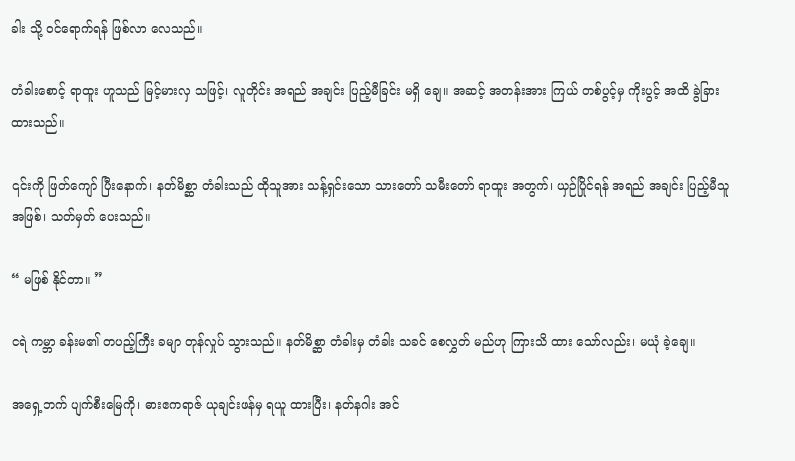ခါး သို့ ဝင်ရောက်ရန် ဖြစ်လာ လေသည်။

တံခါးစောင့် ရာထူး ဟူသည် မြင့်မားလှ သဖြင့်၊ လူတိုင်း အရည် အချင်း ပြည့်မီခြင်း မရှိ ချေ။ အဆင့် အတန်းအား ကြယ် တစ်ပွင့်မှ ကိုးပွင့် အထိ ခွဲခြား ထားသည်။

၎င်းကို ဖြတ်ကျော် ပြီးနောက်၊ နတ်မိစ္ဆာ တံခါးသည် ထိုသူအား သန့်ရှင်းသော သားတော် သမီးတော် ရာထူး အတွက်၊ ယှဉ်ပြိုင်ရန် အရည် အချင်း ပြည့်မီသူ အဖြစ်၊ သတ်မှတ် ပေးသည်။

“ မဖြစ် နိုင်တာ။ ”

ငရဲ ကမ္ဘာ ခန်းမ၏ တပည့်ကြီး ခမျာ တုန်လှုပ် သွားသည်။ နတ်မိစ္ဆာ တံခါးမှ တံခါး သခင် စေလွှတ် မည်ဟု ကြားသိ ထား သော်လည်း၊ မယုံ ခဲ့ချေ။

အရှေ့ဘက် ပျက်စီးမြေကို၊ ဓားဧကရာဇ် ယုချင်းဖန်မှ ရယူ ထားပြီး၊ နတ်နဂါး အင်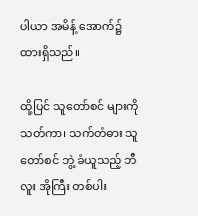ပါယာ အမိန့် အောက်၌ ထားရှိသည်။

ထို့ပြင် သူတော်စင် များကို သတ်ကာ၊ သက်တံဓား သူတော်စင် ဘွဲ့ ခံယူသည့် ဘီလူး အိုကြီး တစ်ပါး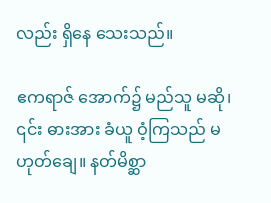လည်း ရှိနေ သေးသည်။

ဧကရာဇ် အောက်၌ မည်သူ မဆို၊ ၎င်း ဓားအား ခံယူ ဝံ့ကြသည် မဟုတ်ချေ။ နတ်မိစ္ဆာ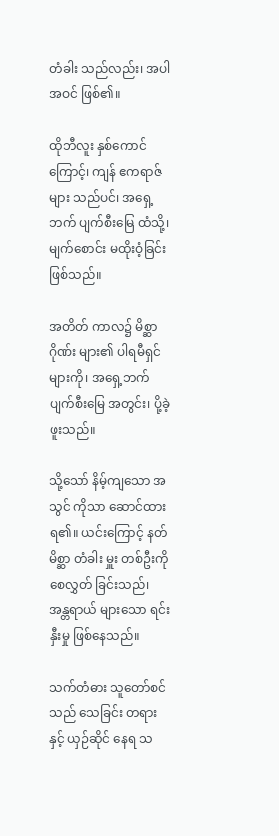တံခါး သည်လည်း၊ အပါ အဝင် ဖြစ်၏။

ထိုဘီလူး နှစ်ကောင်ကြောင့်၊ ကျန် ဧကရာဇ်များ သည်ပင်၊ အရှေ့ဘက် ပျက်စီးမြေ ထံသို့၊ မျက်စောင်း မထိုးဝံ့ခြင်း ဖြစ်သည်။

အတိတ် ကာလ၌ မိစ္ဆာဂိုဏ်း များ၏ ပါရမီရှင် များကို၊ အရှေ့ဘက် ပျက်စီးမြေ အတွင်း၊ ပို့ခဲ့ ဖူးသည်။

သို့သော် နိမ့်ကျသော အသွင် ကိုသာ ဆောင်ထား ရ၏။ ယင်းကြောင့် နတ်မိစ္ဆာ တံခါး မှူး တစ်ဦးကို စေလွှတ် ခြင်းသည်၊ အန္တရာယ် များသော ရင်းနှီးမှု ဖြစ်နေသည်။

သက်တံဓား သူတော်စင်သည် သေခြင်း တရားနှင့် ယှဉ်ဆိုင် နေရ သ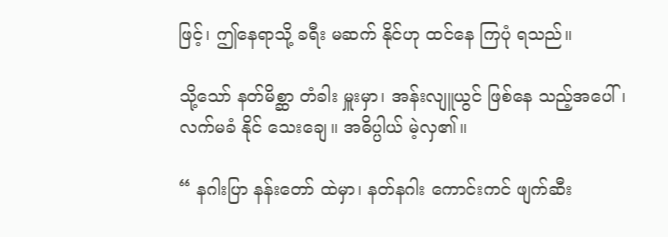ဖြင့်၊ ဤနေရာသို့ ခရီး မဆက် နိုင်ဟု ထင်နေ ကြပုံ ရသည်။

သို့သော် နတ်မိစ္ဆာ တံခါး မှူးမှာ၊ အန်းလျူယွင် ဖြစ်နေ သည့်အပေါ်၊ လက်မခံ နိုင် သေးချေ။ အဓိပ္ပါယ် မဲ့လှ၏။

“ နဂါးပြာ နန်းတော် ထဲမှာ၊ နတ်နဂါး ကောင်းကင် ဖျက်ဆီး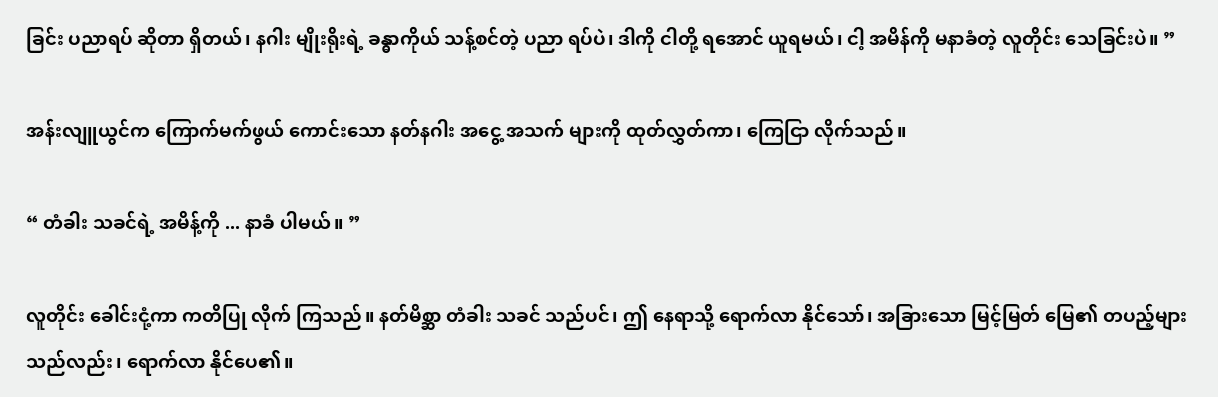ခြင်း ပညာရပ် ဆိုတာ ရှိတယ်၊ နဂါး မျိုးရိုးရဲ့ ခန္ဓာကိုယ် သန့်စင်တဲ့ ပညာ ရပ်ပဲ၊ ဒါကို ငါတို့ ရအောင် ယူရမယ်၊ ငါ့ အမိန်ကို မနာခံတဲ့ လူတိုင်း သေခြင်းပဲ။ ”

အန်းလျူယွင်က ကြောက်မက်ဖွယ် ကောင်းသော နတ်နဂါး အငွေ့ အသက် များကို ထုတ်လွှတ်ကာ၊ ကြေငြာ လိုက်သည်။

“ တံခါး သခင်ရဲ့ အမိန့်ကို ... နာခံ ပါမယ်။ ”

လူတိုင်း ခေါင်းငုံ့ကာ ကတိပြု လိုက် ကြသည်။ နတ်မိစ္ဆာ တံခါး သခင် သည်ပင်၊ ဤ နေရာသို့ ရောက်လာ နိုင်သော်၊ အခြားသော မြင့်မြတ် မြေ၏ တပည့်များ သည်လည်း၊ ရောက်လာ နိုင်ပေ၏။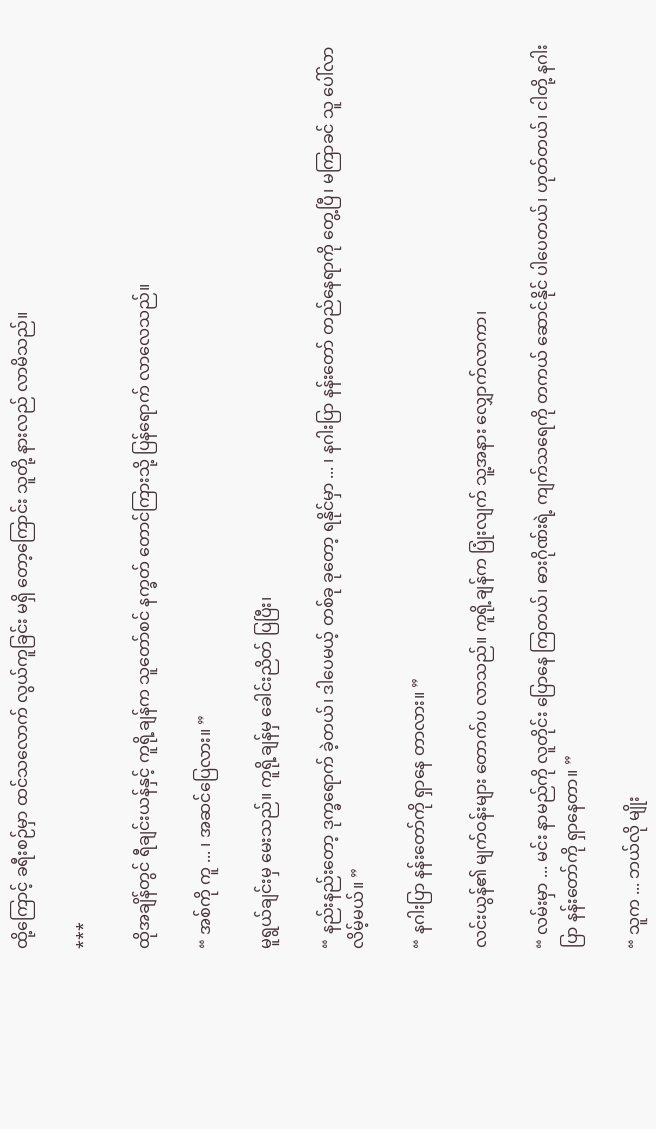ထို့ကြောင့် ခရီးစဉ်မှာ ထင်သလောက် လွယ်ကူခြင်း မရှိ တော့ကြောင်း သူတို့ နားလည် လာမိသည်။

***

ထိုအချိန်တွင် ရီချင်းယန်နှင့် ကူရို့ချန်က သူတော်စင် နက္ခတ် တောင်ကြားသို့ ပြန်ရောက် လာလေသည်။

“ အစ်ကို ကူ ... ၊ အဆင်ပြေလား။ ”

မူရွယ်ချင်းမှ မေးသည်။ ကူရို့ချန်မှ ခေါင်းညိတ် ပြပြီး၊

“ နည်းနည်းတော့ ဒုက္ခရောက် ခဲ့တယ်၊ ဒါပေမယ့် တစ်ခု ခုတော့ ရနိုင်မှာ ... ၊ နဂါးပြာ နန်းတော် တည်နေရာကို တွေ့ပြီ၊ မကြာခင် သူ ပေါ်လာ လိမ့်မယ်။ ”

“ နဂါးပြာ နန်းတော်ကို ရှာနေ တာလား။ ”

လင်းယွန်၏ မျက်ဝန်းများ တောက်ပ လာသည်။ ကူရို့ချန်က ပြုံးလျက် သူ့အနား လျှောက်လာကာ၊

“ လမ်းမှာ ... မင်း နာမည်ကို လူတိုင်း ပြောနေ ကြတယ်၊ ဓားဂိုဏ်းရဲ့ ကျက်သရေကို တကယ် ဆောင်နိုင် ပါပေတယ်၊ ဟုတ်တယ်၊ ငါတို့ နဂါးပြာ နန်းတော်ကို ရှာနေတာ။ ”

“ သူက ... ဘယ်လို မျိုး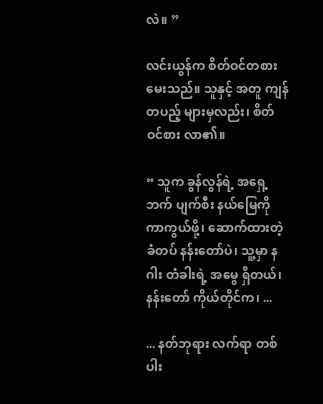လဲ။ ”

လင်းယွန်က စိတ်ဝင်တစား မေးသည်။ သူနှင့် အတူ ကျန်တပည့် များမှလည်း၊ စိတ် ဝင်စား လာ၏။

“ သူက ခွန်လွန်ရဲ့ အရှေ့ဘက် ပျက်စီး နယ်မြေကို ကာကွယ်ဖို့၊ ဆောက်ထားတဲ့ ခံတပ် နန်းတော်ပဲ၊ သူ့မှာ နဂါး တံခါးရဲ့ အမွေ ရှိတယ်၊ နန်းတော် ကိုယ်တိုင်က၊ ...

... နတ်ဘုရား လက်ရာ တစ်ပါး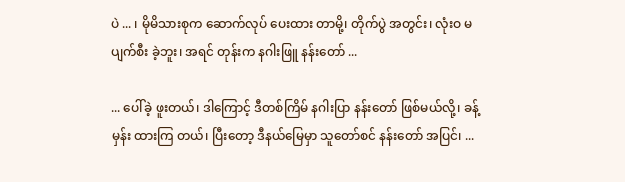ပဲ ... ၊ မိုမိသားစုက ဆောက်လုပ် ပေးထား တာမို့၊ တိုက်ပွဲ အတွင်း၊ လုံးဝ မပျက်စီး ခဲ့ဘူး၊ အရင် တုန်းက နဂါးဖြူ နန်းတော် ...

... ပေါ်ခဲ့ ဖူးတယ်၊ ဒါကြောင့် ဒီတစ်ကြိမ် နဂါးပြာ နန်းတော် ဖြစ်မယ်လို့၊ ခန့်မှန်း ထားကြ တယ်၊ ပြီးတော့ ဒီနယ်မြေမှာ သူတော်စင် နန်းတော် အပြင်၊ ...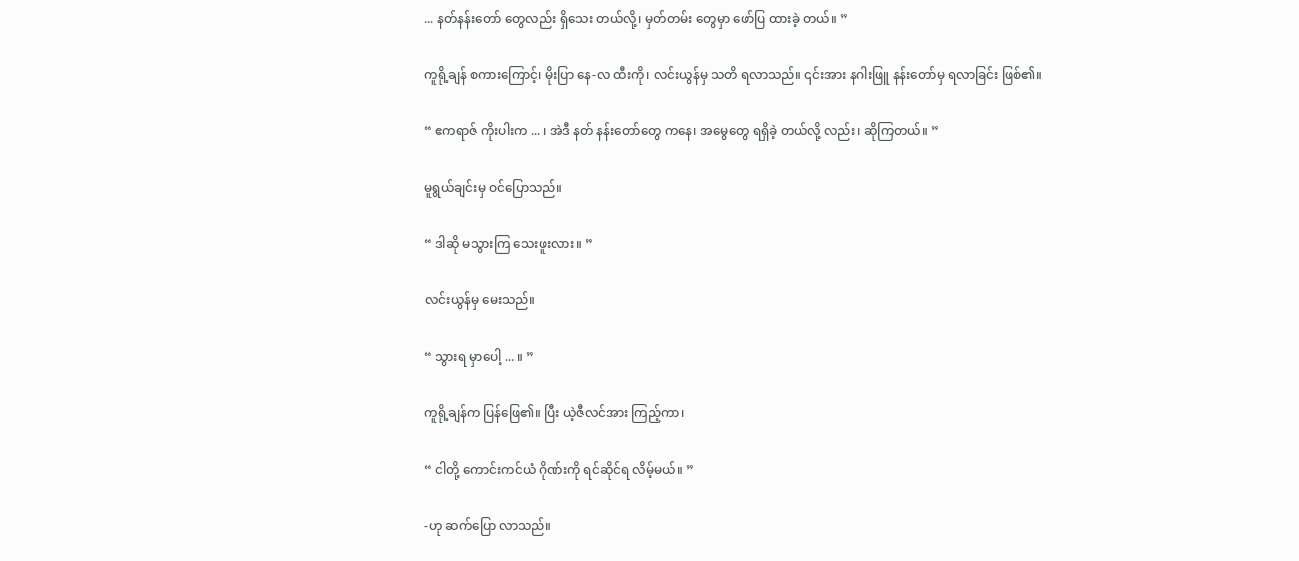... နတ်နန်းတော် တွေလည်း ရှိသေး တယ်လို့၊ မှတ်တမ်း တွေမှာ ဖော်ပြ ထားခဲ့ တယ်။ ”

ကူရို့ချန် စကားကြောင့်၊ မိုးပြာ နေ-လ ထီးကို၊ လင်းယွန်မှ သတိ ရလာသည်။ ၎င်းအား နဂါးဖြူ နန်းတော်မှ ရလာခြင်း ဖြစ်၏။

“ ဧကရာဇ် ကိုးပါးက ... ၊ အဲဒီ နတ် နန်းတော်တွေ ကနေ၊ အမွေတွေ ရရှိခဲ့ တယ်လို့ လည်း၊ ဆိုကြတယ်။ ”

မူရွယ်ချင်းမှ ဝင်ပြောသည်။

“ ဒါဆို မသွားကြ သေးဖူးလား။ ”

လင်းယွန်မှ မေးသည်။

“ သွားရ မှာပေါ့ ... ။ ”

ကူရို့ချန်က ပြန်ဖြေ၏။ ပြီး ယဲ့ဇီလင်အား ကြည့်ကာ၊

“ ငါတို့ ကောင်းကင်ယံ ဂိုဏ်းကို ရင်ဆိုင်ရ လိမ့်မယ်။ ”

-ဟု ဆက်ပြော လာသည်။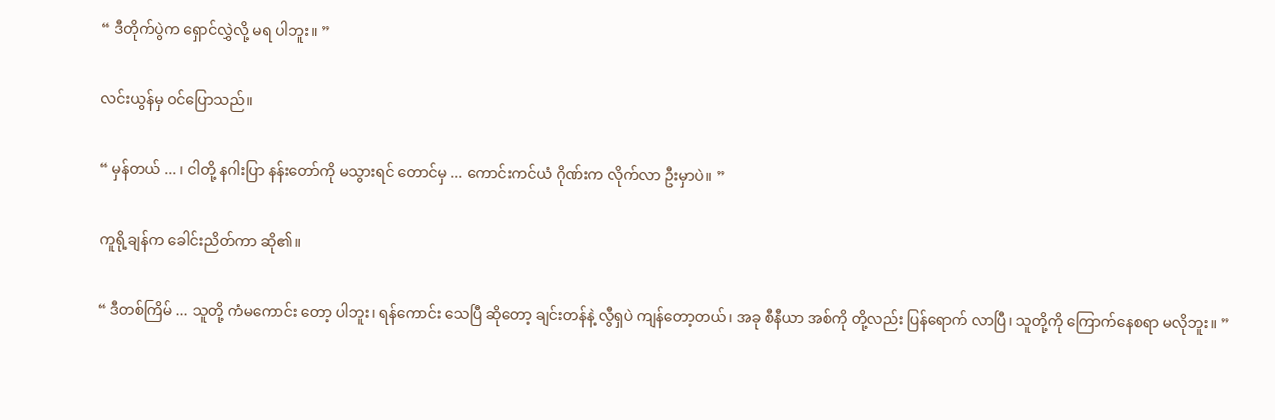“ ဒီတိုက်ပွဲက ရှောင်လွှဲလို့ မရ ပါဘူး။ ”

လင်းယွန်မှ ဝင်ပြောသည်။

“ မှန်တယ် ... ၊ ငါတို့ နဂါးပြာ နန်းတော်ကို မသွားရင် တောင်မှ ... ကောင်းကင်ယံ ဂိုဏ်းက လိုက်လာ ဦးမှာပဲ။ ”

ကူရို့ချန်က ခေါင်းညိတ်ကာ ဆို၏။

“ ဒီတစ်ကြိမ် ... သူတို့ ကံမကောင်း တော့ ပါဘူး၊ ရန်ကောင်း သေပြီ ဆိုတော့ ချင်းတန်နဲ့ လွီရှပဲ ကျန်တော့တယ်၊ အခု စီနီယာ အစ်ကို တို့လည်း ပြန်ရောက် လာပြီ၊ သူတို့ကို ကြောက်နေစရာ မလိုဘူး။ ”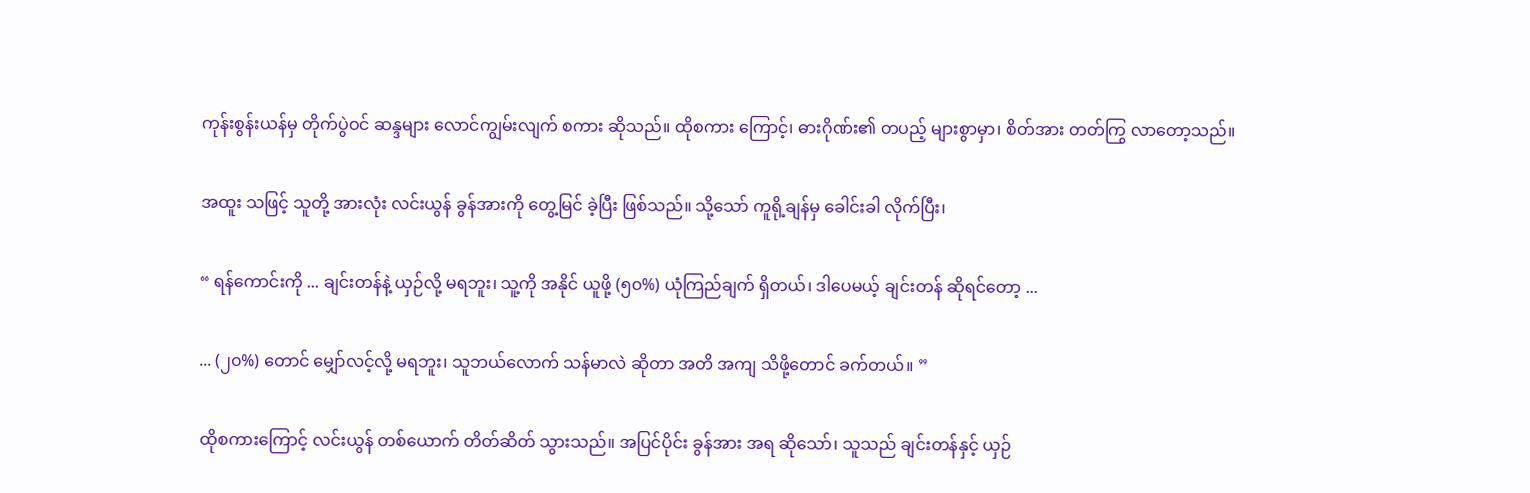ကုန်းစွန်းယန်မှ တိုက်ပွဲဝင် ဆန္ဒများ လောင်ကျွမ်းလျက် စကား ဆိုသည်။ ထိုစကား ကြောင့်၊ ဓားဂိုဏ်း၏ တပည့် များစွာမှာ၊ စိတ်အား တတ်ကြွ လာတော့သည်။

အထူး သဖြင့် သူတို့ အားလုံး လင်းယွန် ခွန်အားကို တွေ့မြင် ခဲ့ပြီး ဖြစ်သည်။ သို့သော် ကူရို့ချန်မှ ခေါင်းခါ လိုက်ပြီး၊

“ ရန်ကောင်းကို ... ချင်းတန်နဲ့ ယှဉ်လို့ မရဘူး၊ သူ့ကို အနိုင် ယူဖို့ (၅၀%) ယုံကြည်ချက် ရှိတယ်၊ ဒါပေမယ့် ချင်းတန် ဆိုရင်တော့ ...

... (၂၀%) တောင် မျှော်လင့်လို့ မရဘူး၊ သူဘယ်လောက် သန်မာလဲ ဆိုတာ အတိ အကျ သိဖို့တောင် ခက်တယ်။ ”

ထိုစကားကြောင့် လင်းယွန် တစ်ယောက် တိတ်ဆိတ် သွားသည်။ အပြင်ပိုင်း ခွန်အား အရ ဆိုသော်၊ သူသည် ချင်းတန်နှင့် ယှဉ်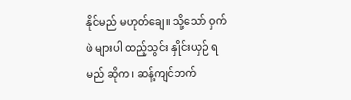နိုင်မည် မဟုတ်ချေ။ သို့သော် ဝှက်ဖဲ များပါ ထည့်သွင်း နှိုင်းယှဉ် ရမည် ဆိုက၊ ဆန့်ကျင်ဘက်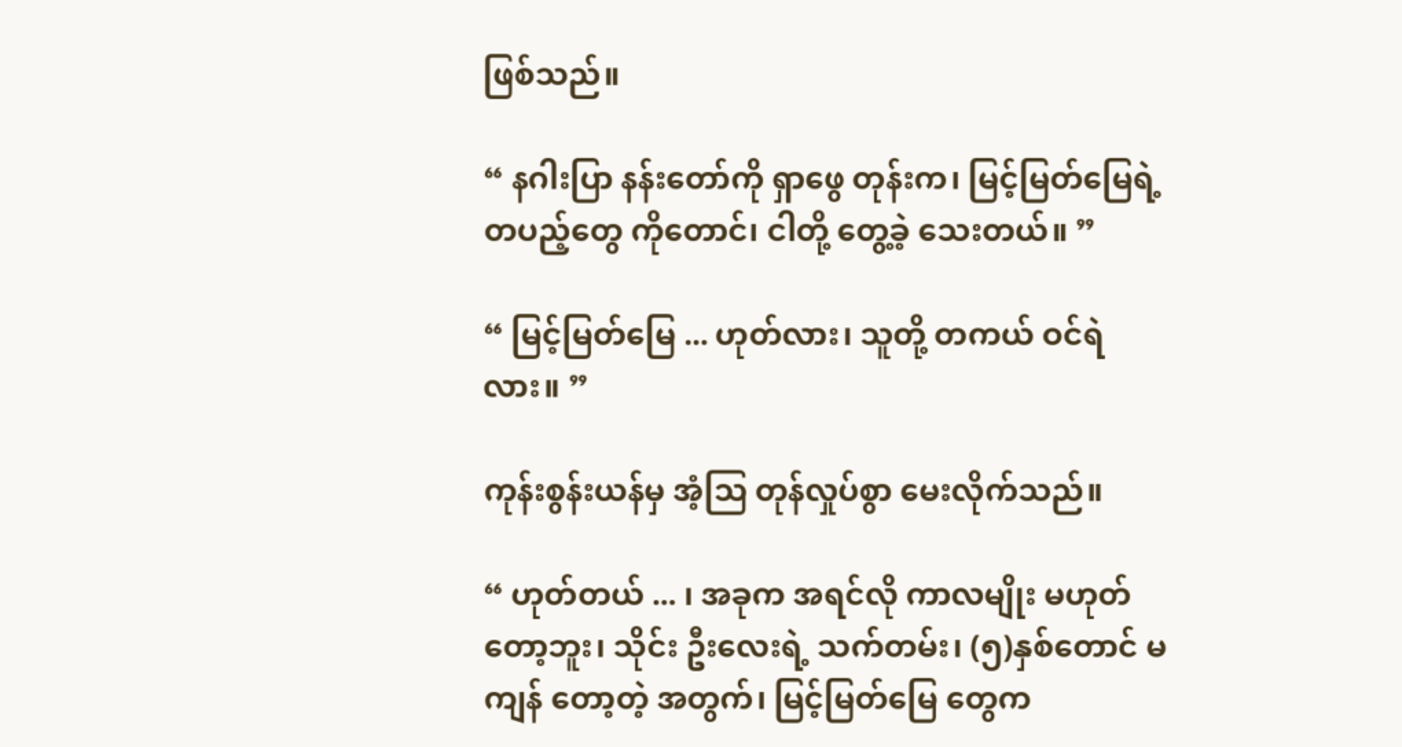ဖြစ်သည်။

“ နဂါးပြာ နန်းတော်ကို ရှာဖွေ တုန်းက၊ မြင့်မြတ်မြေရဲ့ တပည့်တွေ ကိုတောင်၊ ငါတို့ တွေ့ခဲ့ သေးတယ်။ ”

“ မြင့်မြတ်မြေ ... ဟုတ်လား၊ သူတို့ တကယ် ဝင်ရဲလား။ ”

ကုန်းစွန်းယန်မှ အံ့သြ တုန်လှုပ်စွာ မေးလိုက်သည်။

“ ဟုတ်တယ် ... ၊ အခုက အရင်လို ကာလမျိုး မဟုတ် တော့ဘူး၊ သိုင်း ဦးလေးရဲ့ သက်တမ်း၊ (၅)နှစ်တောင် မကျန် တော့တဲ့ အတွက်၊ မြင့်မြတ်မြေ တွေက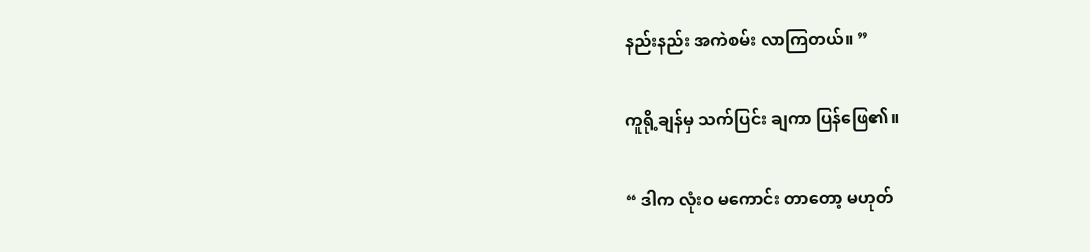နည်းနည်း အကဲစမ်း လာကြတယ်။ ”

ကူရို့ချန်မှ သက်ပြင်း ချကာ ပြန်ဖြေ၏။

“ ဒါက လုံးဝ မကောင်း တာတော့ မဟုတ်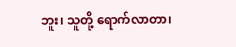ဘူး၊ သူတို့ ရောက်လာတာ၊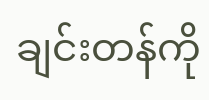ချင်းတန်ကို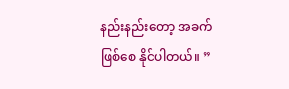နည်းနည်းတော့ အခက် ဖြစ်စေ နိုင်ပါတယ်။ ”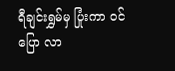ရီချင်းရွှမ်မှ ပြုံးကာ ဝင်ပြော လာ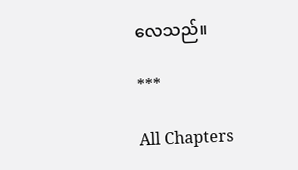လေသည်။

***

All Chapters